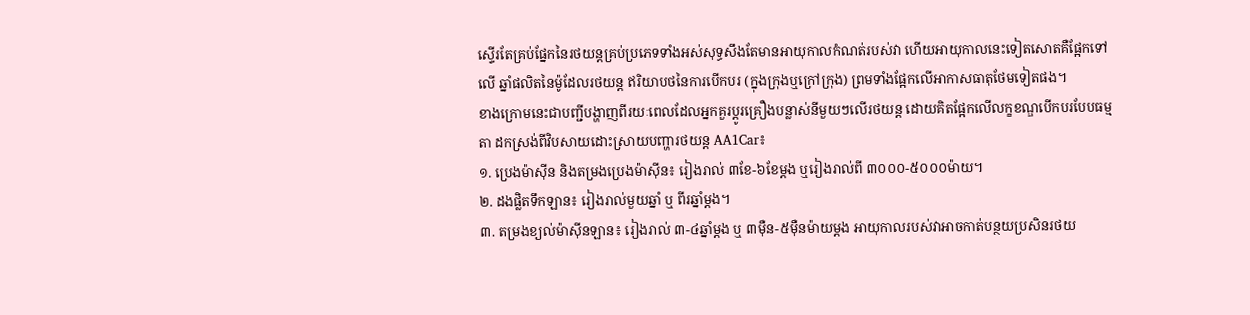ស្ទើរតែគ្រប់ផ្នែកនៃរថយន្តគ្រប់ប្រភេទទាំងអស់សុទ្ធសឹងតែមានអាយុកាលកំណត់របស់វា ហើយអាយុកាលនេះទៀតសោតគឺផ្អែកទៅលើ ឆ្នាំផលិតនៃម៉ូដែលរថយន្ត ឥរិយាបថនៃការបើកបរ (ក្នុងក្រុងឬក្រៅក្រុង) ព្រមទាំងផ្អែកលើអាកាសធាតុថែមទៀតផង។
ខាងក្រោមនេះជាបញ្ជីបង្ហាញពីរយៈពេលដែលអ្នកគួរប្ដូរគ្រឿងបន្លាស់នីមួយៗលើរថយន្ត ដោយគិតផ្អែកលើលក្ខខណ្ឌបើកបរបែបធម្មតា ដកស្រង់ពីវិបសាយដោះស្រាយបញ្ហារថយន្ត AA1Car៖
១. ប្រេងម៉ាស៊ីន និងតម្រងប្រេងម៉ាស៊ីន៖ រៀងរាល់ ៣ខែ-៦ខែម្ដង ឬរៀងរាល់ពី ៣០០០-៥០០០ម៉ាយ។
២. ដងផ្លិតទឹកឡាន៖ រៀងរាល់មួយឆ្នាំ ឬ ពីរឆ្នាំម្ដង។
៣. តម្រងខ្យល់ម៉ាស៊ីនឡាន៖ រៀងរាល់ ៣-៤ឆ្នាំម្ដង ឬ ៣ម៉ឺន-៥ម៉ឺនម៉ាយម្ដង អាយុកាលរបស់វាអាចកាត់បន្ថយប្រសិនរថយ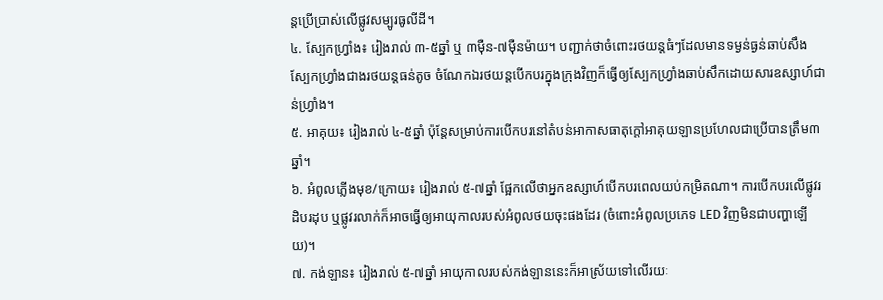ន្តប្រើប្រាស់លើផ្លូវសម្បូរធូលីដី។
៤. ស្បែកហ្វ្រាំង៖ រៀងរាល់ ៣-៥ឆ្នាំ ឬ ៣ម៉ឺន-៧ម៉ឺនម៉ាយ។ បញ្ជាក់ថាចំពោះរថយន្តធំៗដែលមានទម្ងន់ធ្ងន់ឆាប់សឹងស្បែកហ្វ្រាំងជាងរថយន្តធន់តូច ចំណែកឯរថយន្តបើកបរក្នុងក្រុងវិញក៏ធ្វើឲ្យស្បែកហ្វ្រាំងឆាប់សឹកដោយសារឧស្សាហ៍ជាន់ហ្វ្រាំង។
៥. អាគុយ៖ រៀងរាល់ ៤-៥ឆ្នាំ ប៉ុន្តែសម្រាប់ការបើកបរនៅតំបន់អាកាសធាតុក្ដៅអាគុយឡានប្រហែលជាប្រើបានត្រឹម៣ឆ្នាំ។
៦. អំពូលភ្លើងមុខ/ក្រោយ៖ រៀងរាល់ ៥-៧ឆ្នាំ ផ្អែកលើថាអ្នកឧស្សាហ៍បើកបរពេលយប់កម្រិតណា។ ការបើកបរលើផ្លូវរដិបរដុប ឬផ្លូវរលាក់ក៏អាចធ្វើឲ្យអាយុកាលរបស់អំពូលថយចុះផងដែរ (ចំពោះអំពូលប្រភេទ LED វិញមិនជាបញ្ហាឡើយ)។
៧. កង់ឡាន៖ រៀងរាល់ ៥-៧ឆ្នាំ អាយុកាលរបស់កង់ឡាននេះក៏អាស្រ័យទៅលើរយៈ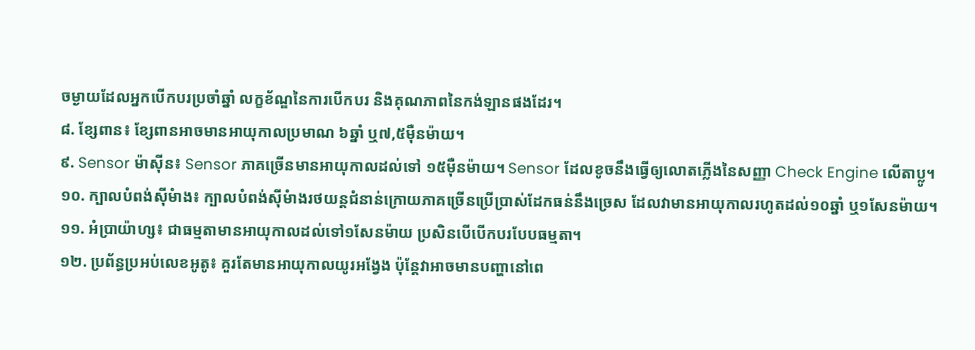ចម្ងាយដែលអ្នកបើកបរប្រចាំឆ្នាំ លក្ខខ័ណ្ឌនៃការបើកបរ និងគុណភាពនៃកង់ឡានផងដែរ។
៨. ខ្សែពាន៖ ខ្សែពានអាចមានអាយុកាលប្រមាណ ៦ឆ្នាំ ឬ៧,៥ម៉ឺនម៉ាយ។
៩. Sensor ម៉ាស៊ីន៖ Sensor ភាគច្រើនមានអាយុកាលដល់ទៅ ១៥ម៉ឺនម៉ាយ។ Sensor ដែលខូចនឹងធ្វើឲ្យលោតភ្លើងនៃសញ្ញា Check Engine លើតាប្លូ។
១០. ក្បាលបំពង់ស៊ីមំាង៖ ក្បាលបំពង់ស៊ីមំាងរថយន្តជំនាន់ក្រោយភាគច្រើនប្រើប្រាស់ដែកធន់នឹងច្រេស ដែលវាមានអាយុកាលរហូតដល់១០ឆ្នាំ ឬ១សែនម៉ាយ។
១១. អំប្រាយ៉ាហ្ស៖ ជាធម្មតាមានអាយុកាលដល់ទៅ១សែនម៉ាយ ប្រសិនបើបើកបរបែបធម្មតា។
១២. ប្រព័ន្ធប្រអប់លេខអូតូ៖ គួរតែមានអាយុកាលយូរអង្វែង ប៉ុន្តែវាអាចមានបញ្ហានៅពេ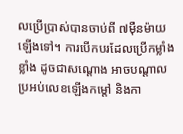លប្រើប្រាស់បានចាប់ពី ៧ម៉ឺនម៉ាយឡើងទៅ។ ការបើកបរដែលប្រើកម្លាំងខ្លាំង ដូចជាសណ្ដោង អាចបណ្ដាលប្រអប់លេខឡើងកម្ដៅ និងកា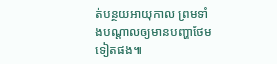ត់បន្ថយអាយុកាល ព្រមទាំងបណ្ដាលឲ្យមានបញ្ហាថែមទៀតផង៕